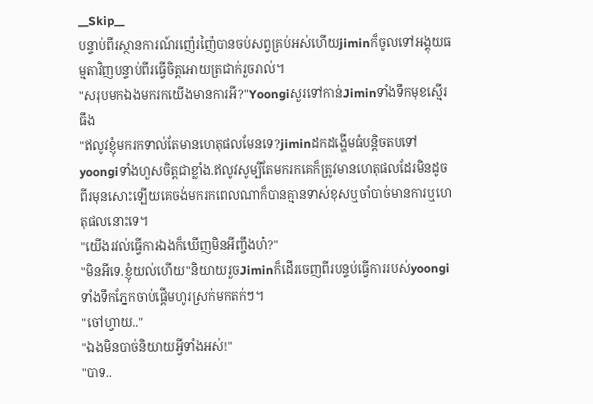__Skip__
បន្ទាប់ពីរស្ថានការណ៍រញ៉េរញ៉ៃបានចប់សព្វគ្រប់អស់ហើយjiminក៏ចូលទៅអង្គុយធម្មតាវិញបន្ទាប់ពីរធ្វើចិត្តអោយត្រជាក់រួចរាល់។
"សរុបមកឯងមករកយើងមានការអី?"Yoongiសួរទៅកាន់Jiminទាំងទឹកមុខស្មើរធឹង
"ឥលូវខ្ញុំមករកទាល់តែមានហេតុផលមែនទេ?jiminដកដង្ហើមធំបន្តិចតបទៅyoongiទាំងហួសចិត្តជាខ្លាំង.ឥលូវសូម្បីតែមករកគេក៏ត្រូវមានហេតុផលដែរមិនដូចពីរមុនសោះឡើយគេចង់មករកពេលណាក៏បានគ្មានទាស់ខុសឬចាំបាច់មានការឬហេតុផលនោះទេ។
"យើងរវល់ធ្វើការឯងក៏ឃើញមិនអីញ្ចឹងហ៎?"
"មិនអីទេ.ខ្ញុំយល់ហើយ"និយាយរួចJiminក៏ដើរចេញពីរបន្ទប់ធ្វើការរបស់yoongiទាំងទឹកភ្នែកចាប់ផ្តើមហូរស្រក់មកតក់ៗ។
"ចៅហ្វាយ.."
"ឯងមិនបាច់និយាយអ្វីទាំងអស់!"
"បាទ..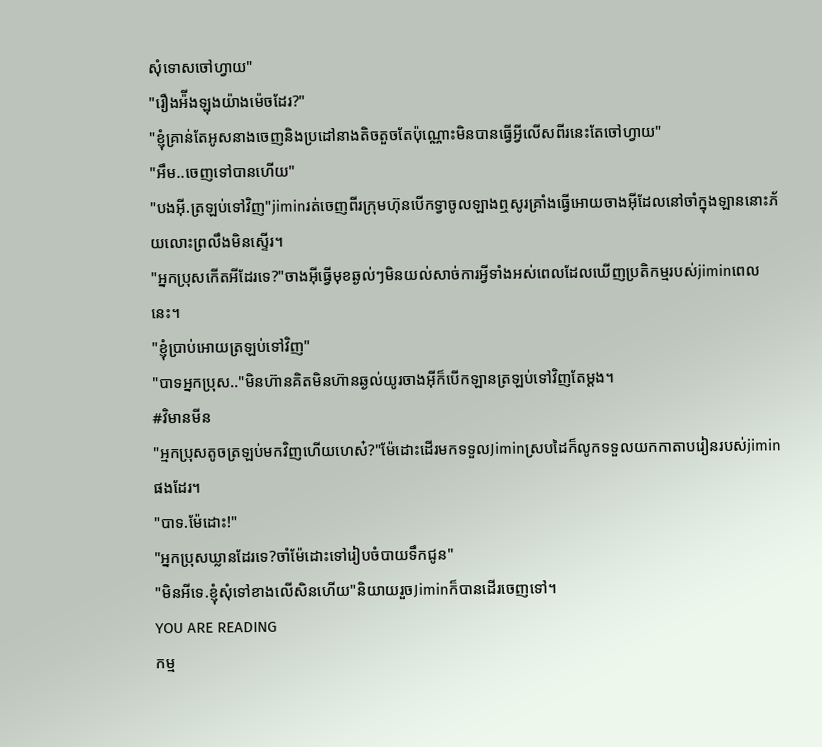សុំទោសចៅហ្វាយ"
"រឿងអ៉ីងឡុងយ៉ាងម៉េចដែរ?"
"ខ្ញុំគ្រាន់តែអូសនាងចេញនិងប្រដៅនាងតិចតួចតែប៉ុណ្ណោះមិនបានធ្វើអ្វីលើសពីរនេះតែចៅហ្វាយ"
"អឹម..ចេញទៅបានហើយ"
"បងអុី.ត្រឡប់ទៅវិញ"jiminរត់ចេញពីរក្រុមហ៊ុនបើកទ្វាចូលឡាងឮសូរគ្រាំងធ្វើអោយចាងអុីដែលនៅចាំក្នុងឡាននោះភ័យលោះព្រលឹងមិនស្ទើរ។
"អ្នកប្រុសកើតអីដែរទេ?"ចាងអុីធ្វើមុខឆ្ងល់ៗមិនយល់សាច់ការអ្វីទាំងអស់ពេលដែលឃើញប្រតិកម្មរបស់jiminពេលនេះ។
"ខ្ញុំប្រាប់អោយត្រឡប់ទៅវិញ"
"បាទអ្នកប្រុស.."មិនហ៊ានគិតមិនហ៊ានឆ្ងល់យូរចាងអុីក៏បើកឡានត្រឡប់ទៅវិញតែម្តង។
#វិមានមីន
"អ្មកប្រុសតូចត្រឡប់មកវិញហើយហេស៎?"ម៉ែដោះដើរមកទទួលJiminស្របដៃក៏លូកទទួលយកកាតាបរៀនរបស់jiminផងដែរ។
"បាទ.ម៉ែដោះ!"
"អ្នកប្រុសឃ្លានដែរទេ?ចាំម៉ែដោះទៅរៀបចំបាយទឹកជូន"
"មិនអីទេ.ខ្ញុំសុំទៅខាងលើសិនហើយ"និយាយរួចJiminក៏បានដើរចេញទៅ។
YOU ARE READING
កម្ម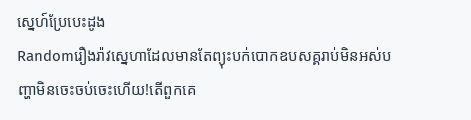ស្នេហ៍ប្រែបេះដូង
Randomរឿងរ៉ាវស្នេហាដែលមានតែព្យុះបក់បោកឧបសគ្គរាប់មិនអស់បញ្ហាមិនចេះចប់ចេះហើយ!តើពួកគេ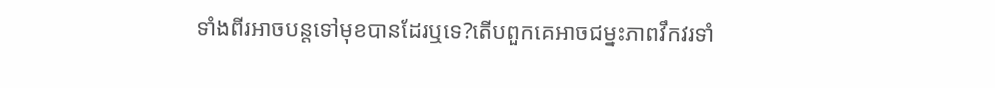ទាំងពីរអាចបន្តទៅមុខបានដែរឬទេ?តើបពួកគេអាចជម្នះភាពវឹកវរទាំ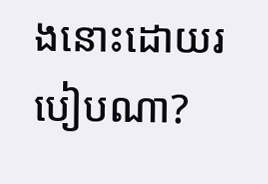ងនោះដោយរបៀបណា?